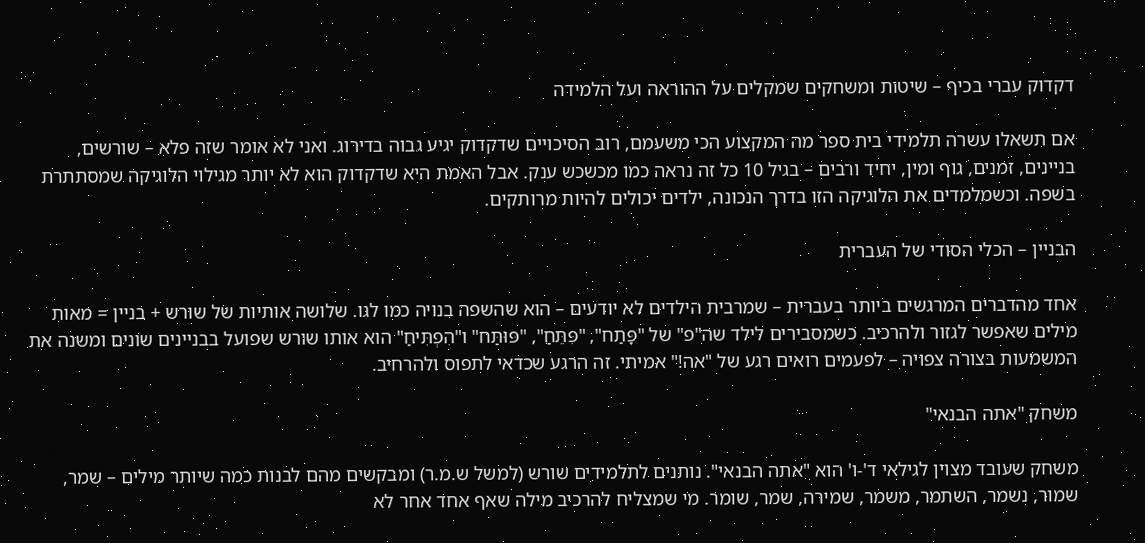דקדוק עברי בכיף – שיטות ומשחקים שמקלים על ההוראה ועל הלמידה

אם תשאלו עשרה תלמידי בית ספר מה המקצוע הכי משעמם, רוב הסיכויים שדקדוק יגיע גבוה בדירוג. ואני לא אומר שזה פלא – שורשים, בניינים, זמנים, גוף ומין, יחיד ורבים – בגיל 10 כל זה נראה כמו מכשכש ענק. אבל האמת היא שדקדוק הוא לא יותר מגילוי הלוגיקה שמסתתרת בשפה. וכשמלמדים את הלוגיקה הזו בדרך הנכונה, ילדים יכולים להיות מרותקים.

הבניין – הכלי הסודי של העברית

אחד מהדברים המרגשים ביותר בעברית – שמרבית הילדים לא יודעים – הוא שהשפה בנויה כמו לגו. שלושה אותיות של שורש + בניין = מאות מילים שאפשר לגזור ולהרכיב. כשמסבירים לילד שה"פ" של "פָּתַח", "פִּתֵּחַ", "פּוּתַּח" ו"הִפְתִּיחַ" הוא אותו שורש שפועל בבניינים שונים ומשנה את המשמעות בצורה צפויה – לפעמים רואים רגע של "אה!" אמיתי. זה הרגע שכדאי לתפוס ולהרחיב.

משחק "אתה הבנאי"

משחק שעובד מצוין לגילאי ד'-ו' הוא "אתה הבנאי". נותנים לתלמידים שורש (למשל ש.מ.ר) ומבקשים מהם לבנות כמה שיותר מילים – שמר, שמור, נשמר, השתמר, משמר, שמירה, שמר, שומר. מי שמצליח להרכיב מילה שאף אחד אחר לא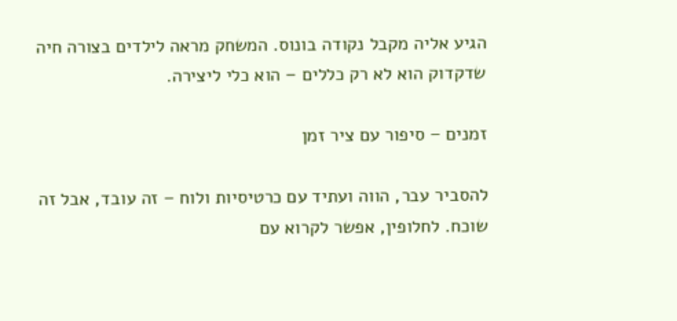הגיע אליה מקבל נקודה בונוס. המשחק מראה לילדים בצורה חיה שדקדוק הוא לא רק כללים – הוא כלי ליצירה.

זמנים – סיפור עם ציר זמן

להסביר עבר, הווה ועתיד עם כרטיסיות ולוח – זה עובד, אבל זה שוכח. לחלופין, אפשר לקרוא עם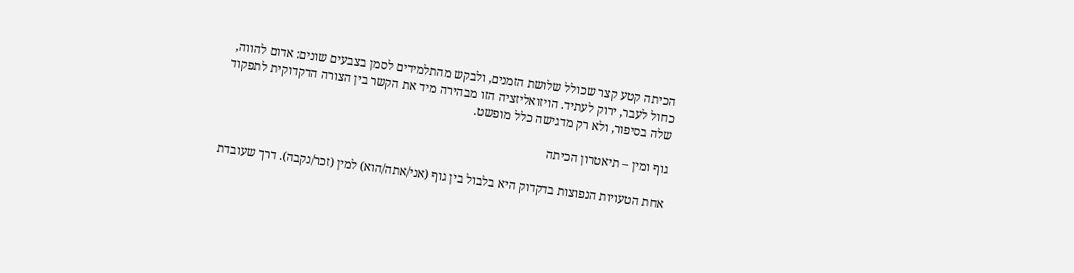הכיתה קטע קצר שכולל שלושת הזמנים, ולבקש מהתלמידים לסמן בצבעים שונים: אדום להווה, כחול לעבר, ירוק לעתיד. הויזואליזציה הזו מבהירה מיד את הקשר בין הצורה הדקדוקית לתפקוד שלה בסיפור, ולא רק מדגישה כלל מופשט.

גוף ומין – תיאטרון הכיתה

אחת הטעויות הנפוצות בדקדוק היא בלבול בין גוף (אני/אתה/הוא) למין (זכר/נקבה). דרך שעובדת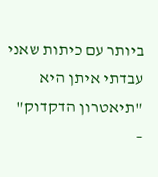ביותר עם כיתות שאני עבדתי איתן היא "תיאטרון הדקדוק" –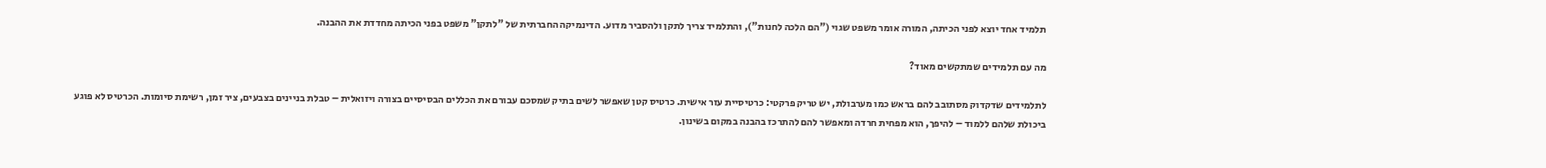תלמיד אחד יוצא לפני הכיתה, המורה אומר משפט שגוי ("הם הלכה לחנות"), והתלמיד צריך לתקן ולהסביר מדוע. הדינמיקה החברתית של "לתקן" משפט בפני הכיתה מחדדת את ההבנה.

מה עם תלמידים שמתקשים מאוד?

לתלמידים שדקדוק מסתובב להם בראש כמו מערבולת, יש טריק פרקטי: כרטיסיית עזר אישית. כרטיס קטן שאפשר לשים בתיק שמסכם עבורם את הכללים הבסיסיים בצורה ויזואלית – טבלת בניינים בצבעים, ציר זמן, רשימת סיומות. הכרטיס לא פוגע ביכולת שלהם ללמוד – להיפך, הוא מפחית חרדה ומאפשר להם להתרכז בהבנה במקום בשינון.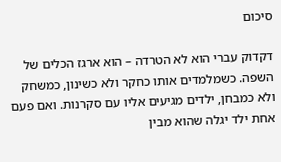סיכום

דקדוק עברי הוא לא הטרדה – הוא ארגז הכלים של השפה. כשמלמדים אותו כחקר ולא כשינון, כמשחק ולא כמבחן, ילדים מגיעים אליו עם סקרנות. ואם פעם אחת ילד יגלה שהוא מבין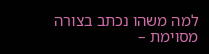למה משהו נכתב בצורה מסוימת –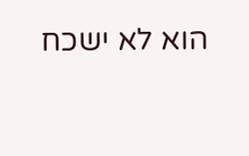הוא לא ישכח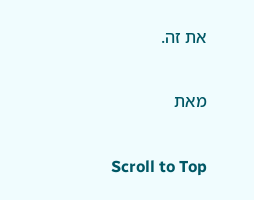את זה.

מאת

Scroll to Top